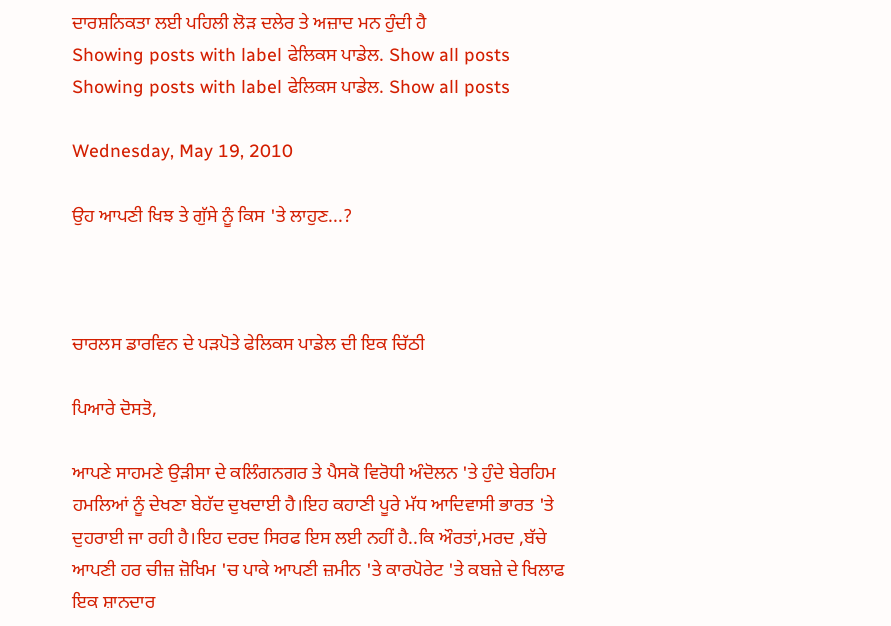ਦਾਰਸ਼ਨਿਕਤਾ ਲਈ ਪਹਿਲੀ ਲੋੜ ਦਲੇਰ ਤੇ ਅਜ਼ਾਦ ਮਨ ਹੁੰਦੀ ਹੈ
Showing posts with label ਫੇਲਿਕਸ ਪਾਡੇਲ. Show all posts
Showing posts with label ਫੇਲਿਕਸ ਪਾਡੇਲ. Show all posts

Wednesday, May 19, 2010

ਉਹ ਆਪਣੀ ਖਿਝ ਤੇ ਗੁੱਸੇ ਨੂੰ ਕਿਸ 'ਤੇ ਲਾਹੁਣ...?



ਚਾਰਲਸ ਡਾਰਵਿਨ ਦੇ ਪੜਪੋਤੇ ਫੇਲਿਕਸ ਪਾਡੇਲ ਦੀ ਇਕ ਚਿੱਠੀ

ਪਿਆਰੇ ਦੋਸਤੋ,

ਆਪਣੇ ਸਾਹਮਣੇ ਉੜੀਸਾ ਦੇ ਕਲਿੰਗਨਗਰ ਤੇ ਪੈਸਕੋ ਵਿਰੋਧੀ ਅੰਦੋਲਨ 'ਤੇ ਹੁੰਦੇ ਬੇਰਹਿਮ ਹਮਲਿਆਂ ਨੂੰ ਦੇਖਣਾ ਬੇਹੱਦ ਦੁਖਦਾਈ ਹੈ।ਇਹ ਕਹਾਣੀ ਪੂਰੇ ਮੱਧ ਆਦਿਵਾਸੀ ਭਾਰਤ 'ਤੇ ਦੁਹਰਾਈ ਜਾ ਰਹੀ ਹੈ।ਇਹ ਦਰਦ ਸਿਰਫ ਇਸ ਲਈ ਨਹੀਂ ਹੈ..ਕਿ ਔਰਤਾਂ,ਮਰਦ ,ਬੱਚੇ ਆਪਣੀ ਹਰ ਚੀਜ਼ ਜ਼ੋਖਿਮ 'ਚ ਪਾਕੇ ਆਪਣੀ ਜ਼ਮੀਨ 'ਤੇ ਕਾਰਪੋਰੇਟ 'ਤੇ ਕਬਜ਼ੇ ਦੇ ਖਿਲਾਫ ਇਕ ਸ਼ਾਨਦਾਰ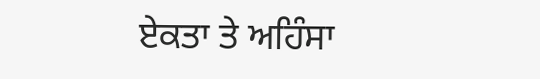ਏਕਤਾ ਤੇ ਅਹਿੰਸਾ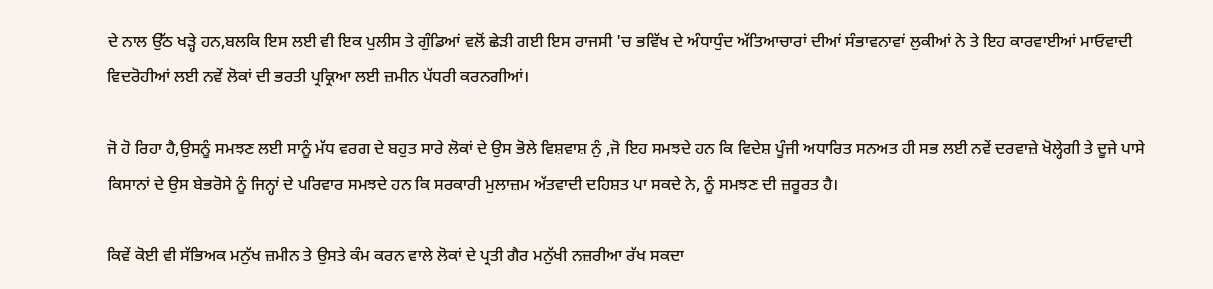ਦੇ ਨਾਲ ਉੱਠ ਖੜ੍ਹੇ ਹਨ,ਬਲਕਿ ਇਸ ਲਈ ਵੀ ਇਕ ਪੁਲੀਸ ਤੇ ਗੁੰਡਿਆਂ ਵਲੋਂ ਛੇੜੀ ਗਈ ਇਸ ਰਾਜਸੀ 'ਚ ਭਵਿੱਖ ਦੇ ਅੰਧਾਧੁੰਦ ਅੱਤਿਆਚਾਰਾਂ ਦੀਆਂ ਸੰਭਾਵਨਾਵਾਂ ਲੁਕੀਆਂ ਨੇ ਤੇ ਇਹ ਕਾਰਵਾਈਆਂ ਮਾਓਵਾਦੀ ਵਿਦਰੋਹੀਆਂ ਲਈ ਨਵੇਂ ਲੋਕਾਂ ਦੀ ਭਰਤੀ ਪ੍ਰਕ੍ਰਿਆ ਲਈ ਜ਼ਮੀਨ ਪੱਧਰੀ ਕਰਨਗੀਆਂ।

ਜੋ ਹੋ ਰਿਹਾ ਹੈ,ਉਸਨੂੰ ਸਮਝਣ ਲਈ ਸਾਨੂੰ ਮੱਧ ਵਰਗ ਦੇ ਬਹੁਤ ਸਾਰੇ ਲੋਕਾਂ ਦੇ ਉਸ ਭੋਲੇ ਵਿਸ਼ਵਾਸ਼ ਨੁੰ ,ਜੋ ਇਹ ਸਮਝਦੇ ਹਨ ਕਿ ਵਿਦੇਸ਼ ਪੂੰਜੀ ਅਧਾਰਿਤ ਸਨਅਤ ਹੀ ਸਭ ਲਈ ਨਵੇਂ ਦਰਵਾਜ਼ੇ ਖੋਲ੍ਹੇਗੀ ਤੇ ਦੂਜੇ ਪਾਸੇ ਕਿਸਾਨਾਂ ਦੇ ਉਸ ਬੇਭਰੋਸੇ ਨੂੰ ਜਿਨ੍ਹਾਂ ਦੇ ਪਰਿਵਾਰ ਸਮਝਦੇ ਹਨ ਕਿ ਸਰਕਾਰੀ ਮੁਲਾਜ਼ਮ ਅੱਤਵਾਦੀ ਦਹਿਸ਼ਤ ਪਾ ਸਕਦੇ ਨੇ, ਨੂੰ ਸਮਝਣ ਦੀ ਜ਼ਰੂਰਤ ਹੈ।

ਕਿਵੇਂ ਕੋਈ ਵੀ ਸੱਭਿਅਕ ਮਨੁੱਖ ਜ਼ਮੀਨ ਤੇ ਉਸਤੇ ਕੰਮ ਕਰਨ ਵਾਲੇ ਲੋਕਾਂ ਦੇ ਪ੍ਰਤੀ ਗੈਰ ਮਨੁੱਖੀ ਨਜ਼ਰੀਆ ਰੱਖ ਸਕਦਾ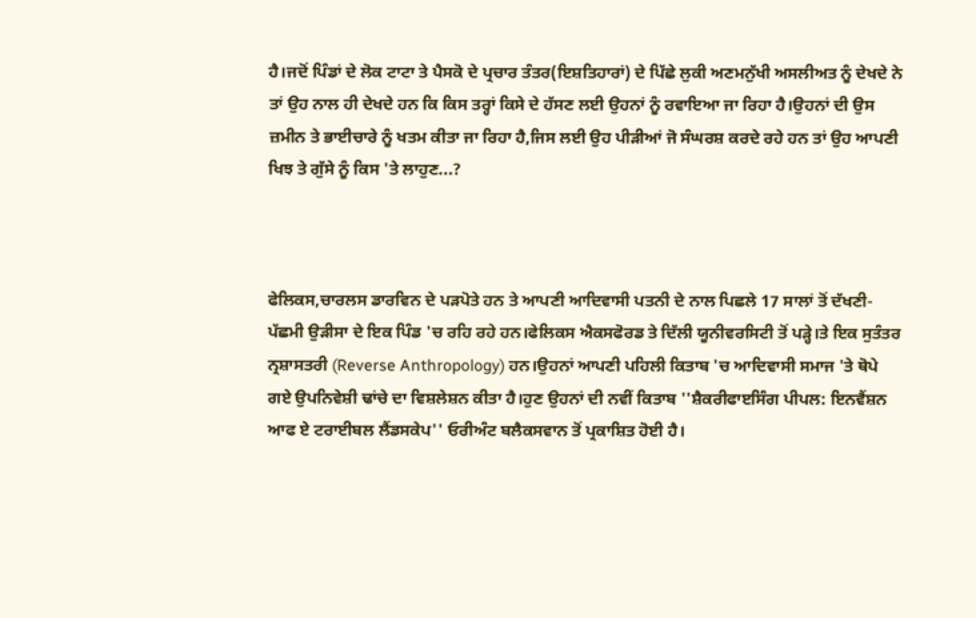ਹੈ।ਜਦੋਂ ਪਿੰਡਾਂ ਦੇ ਲੋਕ ਟਾਟਾ ਤੇ ਪੈਸਕੋ ਦੇ ਪ੍ਰਚਾਰ ਤੰਤਰ(ਇਸ਼ਤਿਹਾਰਾਂ) ਦੇ ਪਿੱਛੇ ਲੁਕੀ ਅਣਮਨੁੱਖੀ ਅਸਲੀਅਤ ਨੂੰ ਦੇਖਦੇ ਨੇ ਤਾਂ ਉਹ ਨਾਲ ਹੀ ਦੇਖਦੇ ਹਨ ਕਿ ਕਿਸ ਤਰ੍ਹਾਂ ਕਿਸੇ ਦੇ ਹੱਸਣ ਲਈ ਉਹਨਾਂ ਨੂੰ ਰਵਾਇਆ ਜਾ ਰਿਹਾ ਹੈ।ਉਹਨਾਂ ਦੀ ਉਸ ਜ਼ਮੀਨ ਤੇ ਭਾਈਚਾਰੇ ਨੂੰ ਖਤਮ ਕੀਤਾ ਜਾ ਰਿਹਾ ਹੈ,ਜਿਸ ਲਈ ਉਹ ਪੀੜੀਆਂ ਜੋ ਸੰਘਰਸ਼ ਕਰਦੇ ਰਹੇ ਹਨ ਤਾਂ ਉਹ ਆਪਣੀ ਖਿਝ ਤੇ ਗੁੱਸੇ ਨੂੰ ਕਿਸ 'ਤੇ ਲਾਹੁਣ...?



ਫੇਲਿਕਸ,ਚਾਰਲਸ ਡਾਰਵਿਨ ਦੇ ਪੜਪੋਤੇ ਹਨ ਤੇ ਆਪਣੀ ਆਦਿਵਾਸੀ ਪਤਨੀ ਦੇ ਨਾਲ ਪਿਛਲੇ 17 ਸਾਲਾਂ ਤੋਂ ਦੱਖਣੀ-ਪੱਛਮੀ ਉੜੀਸਾ ਦੇ ਇਕ ਪਿੰਡ 'ਚ ਰਹਿ ਰਹੇ ਹਨ।ਫੇਲਿਕਸ ਐਕਸਫੋਰਡ ਤੇ ਦਿੱਲੀ ਯੂਨੀਵਰਸਿਟੀ ਤੋਂ ਪੜ੍ਹੇ।ਤੇ ਇਕ ਸੁਤੰਤਰ ਨ੍ਰਸ਼ਾਸਤਰੀ (Reverse Anthropology) ਹਨ।ਉਹਨਾਂ ਆਪਣੀ ਪਹਿਲੀ ਕਿਤਾਬ 'ਚ ਆਦਿਵਾਸੀ ਸਮਾਜ 'ਤੇ ਥੋਪੇ ਗਏ ਉਪਨਿਵੇਸ਼ੀ ਢਾਂਚੇ ਦਾ ਵਿਸ਼ਲੇਸ਼ਨ ਕੀਤਾ ਹੈ।ਹੁਣ ਉਹਨਾਂ ਦੀ ਨਵੀਂ ਕਿਤਾਬ ''ਸ਼ੈਕਰੀਫਾੲਸਿੰਗ ਪੀਪਲ: ਇਨਵੈਂਸ਼ਨ ਆਫ ਏ ਟਰਾਈਬਲ ਲੈਂਡਸਕੇਪ'' ਓਰੀਅੰਟ ਬਲੈਕਸਵਾਨ ਤੋਂ ਪ੍ਰਕਾਸ਼ਿਤ ਹੋਈ ਹੈ।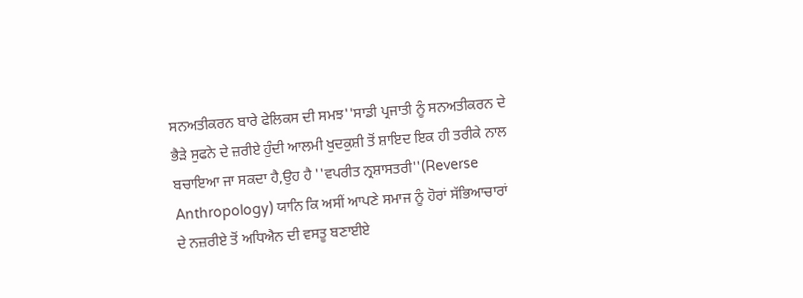ਸਨਅਤੀਕਰਨ ਬਾਰੇ ਫੇਲਿਕਸ ਦੀ ਸਮਝ''ਸਾਡੀ ਪ੍ਰਜਾਤੀ ਨੂੰ ਸਨਅਤੀਕਰਨ ਦੇ ਭੈੜੇ ਸੁਫਨੇ ਦੇ ਜ਼ਰੀਏ ਹੁੰਦੀ ਆਲਮੀ ਖੁਦਕੁਸ਼ੀ ਤੋਂ ਸ਼ਾਇਦ ਇਕ ਹੀ ਤਰੀਕੇ ਨਾਲ ਬਚਾਇਆ ਜਾ ਸਕਦਾ ਹੈ,ਉਹ ਹੈ ''ਵਪਰੀਤ ਨ੍ਰਸ਼ਾਸਤਰੀ''(Reverse Anthropology) ਯਾਨਿ ਕਿ ਅਸੀਂ ਆਪਣੇ ਸਮਾਜ ਨੂੰ ਹੋਰਾਂ ਸੱਭਿਆਚਾਰਾਂ ਦੇ ਨਜ਼ਰੀਏ ਤੋਂ ਅਧਿਐਨ ਦੀ ਵਸਤੂ ਬਣਾਈਏ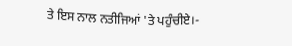ਤੇ ਇਸ ਨਾਲ ਨਤੀਜਿਆਂ 'ਤੇ ਪਹੁੰਚੀਏ।-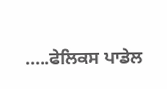.....ਫੇਲਿਕਸ ਪਾਡੇਲ